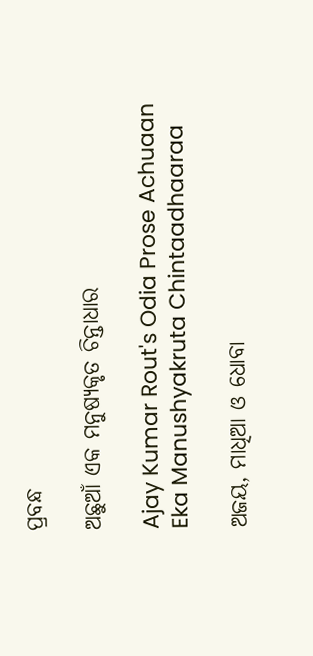ପ୍ରବନ୍ଧ

ଅଛୁଆଁ ଏକ ମନୁଷ୍ୟକୃତ ଚିନ୍ତାଧାର

Ajay Kumar Rout's Odia Prose Achuaan Eka Manushyakruta Chintaadhaaraa

ଅଜୟ, ମାଧିଆ ଓ ଧୋବା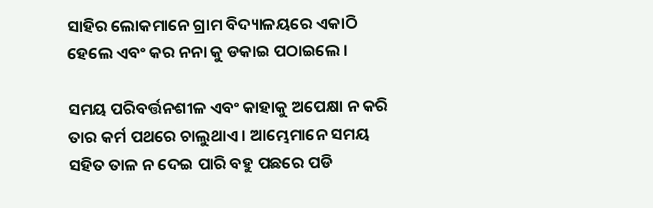ସାହିର ଲୋକମାନେ ଗ୍ରାମ ବିଦ୍ୟାଳୟରେ ଏକାଠି ହେଲେ ଏବଂ କର ନନା କୁ ଡକାଇ ପଠାଇଲେ ।

ସମୟ ପରିବର୍ତ୍ତନଶୀଳ ଏବଂ କାହାକୁ ଅପେକ୍ଷା ନ କରି ତାର କର୍ମ ପଥରେ ଚାଲୁଥାଏ । ଆମ୍ଭେମାନେ ସମୟ ସହିତ ତାଳ ନ ଦେଇ ପାରି ବହୁ ପଛରେ ପଡି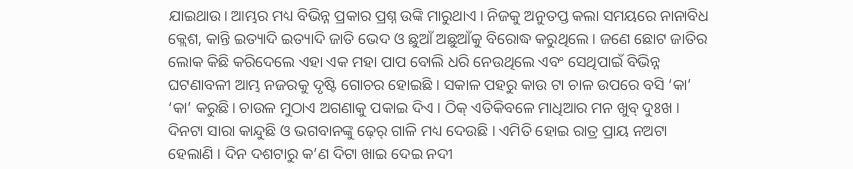ଯାଇଥାଉ। ଆମ୍ଭର ମଧ୍ୟ ବିଭିନ୍ନ ପ୍ରକାର ପ୍ରଶ୍ନ ଉଙ୍କି ମାରୁଥାଏ । ନିଜକୁ ଅନୁତପ୍ତ କଲା ସମୟରେ ନାନାବିଧ କ୍ଲେଶ, କାନ୍ତି ଇତ୍ୟାଦି ଇତ୍ୟାଦି ଜାତି ଭେଦ ଓ ଛୁଆଁ ଅଛୁଆଁକୁ ବିରୋଦ୍ଧ କରୁଥିଲେ । ଜଣେ ଛୋଟ ଜାତିର ଲୋକ କିଛି କରିଦେଲେ ଏହା ଏକ ମହା ପାପ ବୋଲି ଧରି ନେଉଥିଲେ ଏବଂ ସେଥିପାଇଁ ବିଭିନ୍ନ ଘଟଣାବଳୀ ଆମ୍ଭ ନଜରକୁ ଦୃଷ୍ଟି ଗୋଚର ହୋଇଛି । ସକାଳ ପହରୁ କାଉ ଟା ଚାଳ ଉପରେ ବସି ‘କା’ ‘କା’ କରୁଛି। ଚାଉଳ ମୁଠାଏ ଅଗଣାକୁ ପକାଇ ଦିଏ । ଠିକ୍ ଏତିକିବଳେ ମାଧିଆର ମନ ଖୁବ୍ ଦୁଃଖ । ଦିନଟା ସାରା କାନ୍ଦୁଛି ଓ ଭଗବାନଙ୍କୁ ଢ଼େର୍ ଗାଳି ମଧ୍ୟ ଦେଉଛି । ଏମିତି ହୋଇ ରାତ୍ର ପ୍ରାୟ ନଅଟା ହେଲାଣି । ଦିନ ଦଶଟାରୁ କ’ଣ ଦିଟା ଖାଇ ଦେଇ ନଦୀ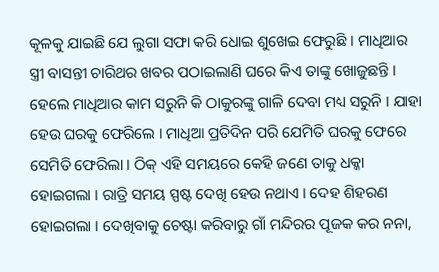କୂଳକୁ ଯାଇଛି ଯେ ଲୁଗା ସଫା କରି ଧୋଇ ଶୁଖେଇ ଫେରୁଛି । ମାଧିଆର ସ୍ତ୍ରୀ ବାସନ୍ତୀ ଚାରିଥର ଖବର ପଠାଇଲାଣି ଘରେ କିଏ ତାଙ୍କୁ ଖୋଜୁଛନ୍ତି । ହେଲେ ମାଧିଆର କାମ ସରୁନି କି ଠାକୁରଙ୍କୁ ଗାଳି ଦେବା ମଧ୍ୟ ସରୁନି । ଯାହା ହେଉ ଘରକୁ ଫେରିଲେ । ମାଧିଆ ପ୍ରତିଦିନ ପରି ଯେମିତି ଘରକୁ ଫେରେ ସେମିତି ଫେରିଲା । ଠିକ୍ ଏହି ସମୟରେ କେହି ଜଣେ ତାକୁ ଧକ୍କା ହୋଇଗଲା । ରାତ୍ରି ସମୟ ସ୍ପଷ୍ଟ ଦେଖି ହେଉ ନଥାଏ । ଦେହ ଶିହରଣ ହୋଇଗଲା । ଦେଖିବାକୁ ଚେଷ୍ଟା କରିବାରୁ ଗାଁ ମନ୍ଦିରର ପୂଜକ କର ନନା,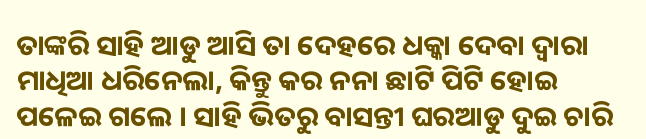ତାଙ୍କରି ସାହି ଆଡୁ ଆସି ତା ଦେହରେ ଧକ୍କା ଦେବା ଦ୍ୱାରା ମାଧିଆ ଧରିନେଲା, କିନ୍ତୁ କର ନନା ଛାଟି ପିଟି ହୋଇ ପଳେଇ ଗଲେ । ସାହି ଭିତରୁ ବାସନ୍ତୀ ଘରଆଡୁ ଦୁଇ ଚାରି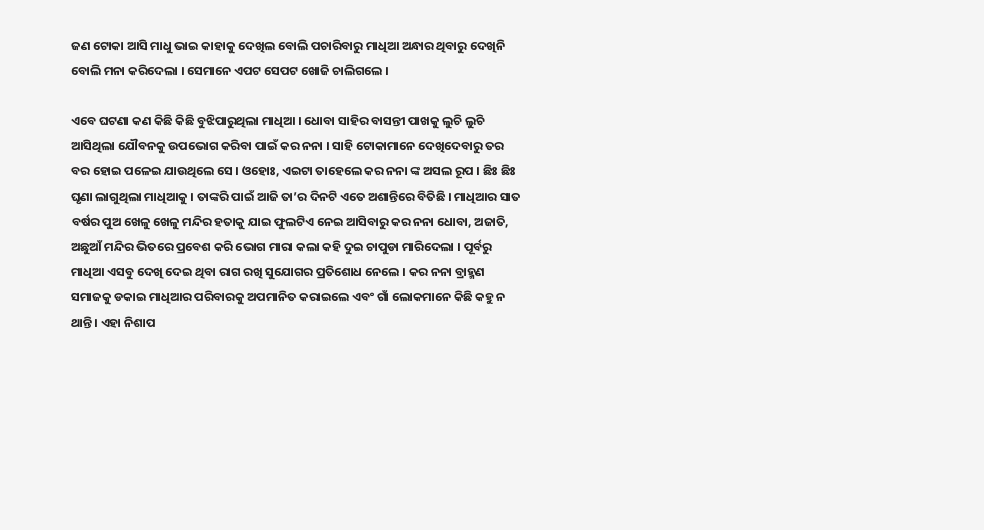ଜଣ ଟୋକା ଆସି ମାଧୁ ଭାଇ କାହାକୁ ଦେଖିଲ ବୋଲି ପଚାରିବାରୁ ମାଧିଆ ଅନ୍ଧାର ଥିବାରୁ ଦେଖିନି ବୋଲି ମନା କରିଦେଲା । ସେମାନେ ଏପଟ ସେପଟ ଖୋଜି ଚାଲିଗଲେ ।

ଏବେ ଘଟଣା କଣ କିଛି କିଛି ବୁଝିପାରୁଥିଲା ମାଧିଆ । ଧୋବା ସାହିର ବାସନ୍ତୀ ପାଖକୁ ଲୁଚି ଲୁଚି ଆସିଥିଲା ଯୌବନକୁ ଉପଭୋଗ କରିବା ପାଇଁ କର ନନା । ସାହି ଟୋକାମାନେ ଦେଖିଦେବାରୁ ତର ବର ହୋଇ ପଳେଇ ଯାଉଥିଲେ ସେ । ଓହୋଃ, ଏଇଟା ତାହେଲେ କର ନନା ଙ୍କ ଅସଲ ରୂପ । ଛିଃ ଛିଃ ଘୃଣା ଲାଗୁଥିଲା ମାଧିଆକୁ । ତାଙ୍କରି ପାଇଁ ଆଜି ତା’ର ଦିନଟି ଏତେ ଅଶାନ୍ତିରେ ବିତିଛି । ମାଧିଆର ସାତ ବର୍ଷର ପୁଅ ଖେଳୁ ଖେଳୁ ମନ୍ଦିର ହତାକୁ ଯାଇ ଫୁଲଟିଏ ନେଇ ଆସିବାରୁ କର ନନା ଧୋବା, ଅଜାତି, ଅଛୁଆଁ ମନ୍ଦିର ଭିତରେ ପ୍ରବେଶ କରି ଭୋଗ ମାରା କଲା କହି ଦୁଇ ଚାପୁଡା ମାରିଦେଲା । ପୂର୍ବରୁ ମାଧିଆ ଏସବୁ ଦେଖି ଦେଇ ଥିବା ରାଗ ରଖି ସୁଯୋଗର ପ୍ରତିଶୋଧ ନେଲେ । କର ନନା ବ୍ରାହ୍ମଣ ସମାଜକୁ ଡକାଇ ମାଧିଆର ପରିବାରକୁ ଅପମାନିତ କରାଇଲେ ଏବଂ ଗାଁ ଲୋକମାନେ କିଛି କହୁ ନ ଥାନ୍ତି । ଏହା ନିଶାପ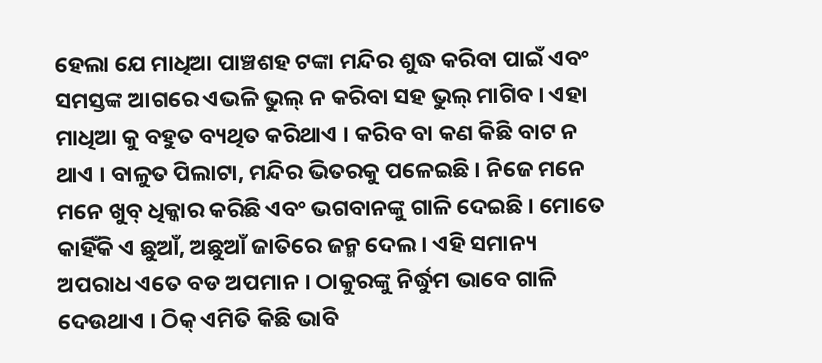ହେଲା ଯେ ମାଧିଆ ପାଞ୍ଚଶହ ଟଙ୍କା ମନ୍ଦିର ଶୁଦ୍ଧ କରିବା ପାଇଁ ଏବଂ ସମସ୍ତଙ୍କ ଆଗରେ ଏଭଳି ଭୁଲ୍ ନ କରିବା ସହ ଭୁଲ୍ ମାଗିବ । ଏହା ମାଧିଆ କୁ ବହୁତ ବ୍ୟଥିତ କରିଥାଏ । କରିବ ବା କଣ କିଛି ବାଟ ନ ଥାଏ । ବାଳୁତ ପିଲାଟା, ମନ୍ଦିର ଭିତରକୁ ପଳେଇଛି । ନିଜେ ମନେ ମନେ ଖୁବ୍ ଧିକ୍କାର କରିଛି ଏବଂ ଭଗବାନଙ୍କୁ ଗାଳି ଦେଇଛି । ମୋତେ କାହିଁକି ଏ ଛୁଆଁ, ଅଛୁଆଁ ଜାତିରେ ଜନ୍ମ ଦେଲ । ଏହି ସମାନ୍ୟ ଅପରାଧ ଏତେ ବଡ ଅପମାନ । ଠାକୁରଙ୍କୁ ନିର୍ଦ୍ଧୁମ ଭାବେ ଗାଳି ଦେଉଥାଏ । ଠିକ୍ ଏମିତି କିଛି ଭାବି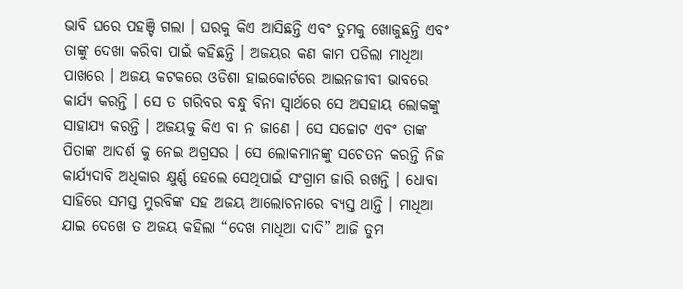ଭାବି ଘରେ ପହଞ୍ଚି ଗଲା । ଘରକୁ କିଏ ଆସିଛନ୍ତି ଏବଂ ତୁମକୁ ଖୋଜୁଛନ୍ତି ଏବଂ ତାଙ୍କୁ ଦେଖା କରିବା ପାଇଁ କହିଛନ୍ତି । ଅଜୟର କଣ କାମ ପଡିଲା ମାଧିଆ ପାଖରେ । ଅଜୟ କଟକରେ ଓଡିଶା ହାଇକୋର୍ଟରେ ଆଇନଜୀବୀ ଭାବରେ କାର୍ଯ୍ୟ କରନ୍ତି । ସେ ତ ଗରିବର ବନ୍ଧୁ ବିନା ସ୍ୱାର୍ଥରେ ସେ ଅସହାୟ ଲୋକଙ୍କୁ ସାହାଯ୍ୟ କରନ୍ତି । ଅଜୟକୁ କିଏ ବା ନ ଜାଣେ । ସେ ସଚ୍ଚୋଟ ଏବଂ ତାଙ୍କ ପିତାଙ୍କ ଆଦର୍ଶ କୁ ନେଇ ଅଗ୍ରସର । ସେ ଲୋକମାନଙ୍କୁ ସଚେତନ କରନ୍ତି ନିଜ କାର୍ଯ୍ୟଦାବି ଅଧିକାର କ୍ଷୁର୍ଣ୍ଣ ହେଲେ ସେଥିପାଇଁ ସଂଗ୍ରାମ ଜାରି ରଖନ୍ତି । ଧୋବା ସାହିରେ ସମସ୍ତ ମୁରବିଙ୍କ ସହ ଅଜୟ ଆଲୋଚନାରେ ବ୍ୟସ୍ତ ଥାନ୍ତି । ମାଧିଆ ଯାଇ ଦେଖେ ତ ଅଜୟ କହିଲା “ଦେଖ ମାଧିଆ ଦାଦି” ଆଜି ତୁମ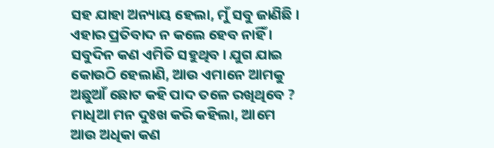ସହ ଯାହା ଅନ୍ୟାୟ ହେଲା, ମୁଁ ସବୁ ଜାଣିଛି । ଏହାର ପ୍ରତିବାଦ ନ କଲେ ହେବ ନାହିଁ । ସବୁଦିନ କଣ ଏମିତି ସହୁଥିବ। ଯୁଗ ଯାଇ କୋଉଠି ହେଲାଣି, ଆଉ ଏମାନେ ଆମକୁ ଅଛୁଆଁ ଛୋଟ କହି ପାଦ ତଳେ ରଖିଥିବେ ? ମାଧିଆ ମନ ଦୁଃଖ କରି କହିଲା, ଆମେ ଆଉ ଅଧିକା କଣ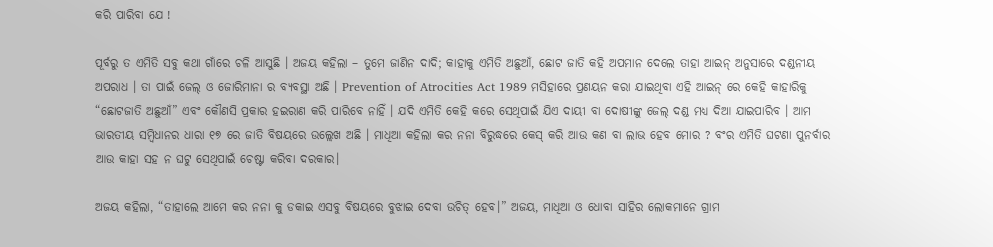କରି ପାରିବା ଯେ !

ପୂର୍ବରୁ ତ ଏମିତି ସବୁ କଥା ଗାଁରେ ଚଳି ଆସୁଛି । ଅଜୟ କହିଲା – ତୁମେ ଜାଣିନ ଦାଦି; କାହାକୁ ଏମିତି ଅଛୁଆଁ, ଛୋଟ ଜାତି କହି ଅପମାନ ଦେଲେ ତାହା ଆଇନ୍ ଅନୁସାରେ ଦଣ୍ଡନୀୟ ଅପରାଧ । ତା ପାଇଁ ଜେଲ୍ ଓ ଜୋରିମାନା ର ବ୍ୟବସ୍ଥା ଅଛି । Prevention of Atrocities Act 1989 ମସିହାରେ ପ୍ରଣୟନ କରା ଯାଇଥିବା ଏହି ଆଇନ୍ ରେ କେହି କାହାରିକୁ “ଛୋଟଜାତି ଅଛୁଆଁ” ଏବଂ କୌଣସି ପ୍ରକାର ହଇରାଣ କରି ପାରିବେ ନାହିଁ । ଯଦି ଏମିତି କେହି କରେ ସେଥିପାଇଁ ଯିଏ ଦାୟୀ ବା ଦୋଷୀଙ୍କୁ ଜେଲ୍ ଦଣ୍ଡ ମଧ୍ୟ ଦିଆ ଯାଇପାରିବ । ଆମ ଭାରତୀୟ ସମ୍ବିଧାନର ଧାରା ୧୭ ରେ ଜାତି ବିଷୟରେ ଉଲ୍ଲେଖ ଅଛି । ମାଧିଆ କହିଲା କର ନନା ବିରୁଦ୍ଧରେ କେସ୍ କରି ଆଉ କଣ ବା ଲାଭ ହେବ ମୋର ? ବଂର ଏମିତି ଘଟଣା ପୁନର୍ବାର ଆଉ କାହା ସହ ନ ଘଟୁ ସେଥିପାଇଁ ଚେଷ୍ଟା କରିବା ଦରକାର।

ଅଜୟ କହିଲା, “ତାହାଲେ ଆମେ କର ନନା କୁ ଡକାଇ ଏସବୁ ବିଷୟରେ ବୁଝାଇ ଦେବା ଉଚିତ୍ ହେବ।” ଅଜୟ, ମାଧିଆ ଓ ଧୋବା ସାହିର ଲୋକମାନେ ଗ୍ରାମ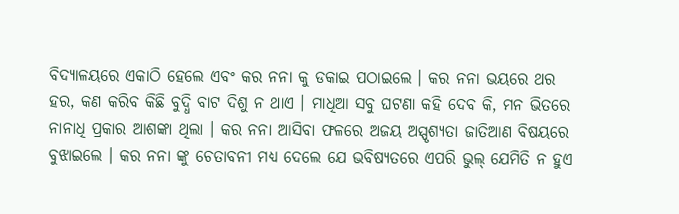ବିଦ୍ୟାଳୟରେ ଏକାଠି ହେଲେ ଏବଂ କର ନନା କୁ ଡକାଇ ପଠାଇଲେ । କର ନନା ଭୟରେ ଥର ହର, କଣ କରିବ କିଛି ବୁଦ୍ଧି ବାଟ ଦିଶୁ ନ ଥାଏ । ମାଧିଆ ସବୁ ଘଟଣା କହି ଦେବ କି, ମନ ଭିତରେ ନାନାଧି ପ୍ରକାର ଆଶଙ୍କା ଥିଲା । କର ନନା ଆସିବା ଫଳରେ ଅଜୟ ଅସ୍ପୃଶ୍ୟତା ଜାତିଆଣ ବିଷୟରେ ବୁଝାଇଲେ । କର ନନା ଙ୍କୁ ଚେତାବନୀ ମଧ୍ୟ ଦେଲେ ଯେ ଭବିଷ୍ୟତରେ ଏପରି ଭୁଲ୍ ଯେମିତି ନ ହୁଏ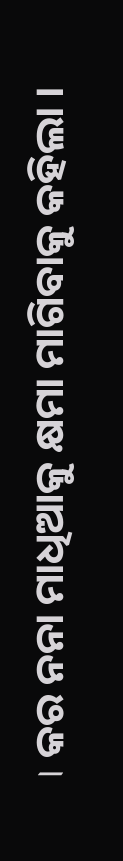। କର ନନା ମାଧିଆକୁ କ୍ଷମା ମାଗିବାକୁ କହିଲା ।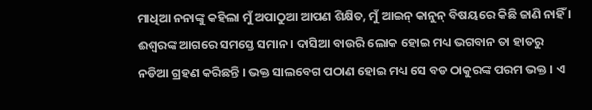ମାଧିଆ ନନାଙ୍କୁ କହିଲା ମୁଁ ଅପାଠୁଆ ଆପଣ ଶିକ୍ଷିତ, ମୁଁ ଆଇନ୍ କାନୁନ୍ ବିଷୟରେ କିଛି ଜାଣି ନାହିଁ । ଈଶ୍ଵରଙ୍କ ଆଗରେ ସମସ୍ତେ ସମାନ । ଦାସିଆ ବାଉରି ଲୋକ ହୋଇ ମଧ୍ୟ ଭଗବାନ ତା ହାତରୁ ନଡିଆ ଗ୍ରହଣ କରିଛନ୍ତି । ଭକ୍ତ ସାଲବେଗ ପଠାଣ ହୋଇ ମଧ୍ୟ ସେ ବଡ ଠାକୁରଙ୍କ ପରମ ଭକ୍ତ । ଏ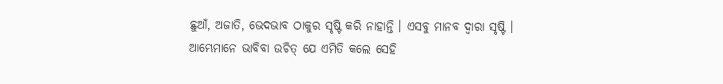ଛୁଆଁ, ଅଜାତି, ଭେଦଭାବ ଠାକୁର ସୃଷ୍ଟି କରି ନାହାନ୍ତି । ଏସବୁ ମାନବ ଦ୍ୱାରା ସୃଷ୍ଟି । ଆମ୍ଭେମାନେ ଭାବିବା ଉଚିତ୍ ଯେ ଏମିତି କଲେ ସେହି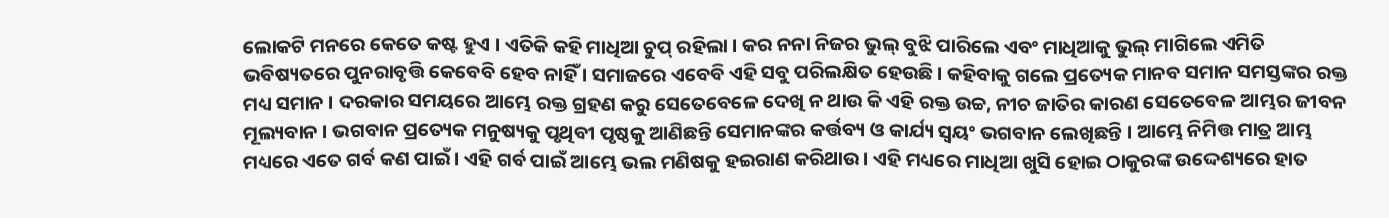ଲୋକଟି ମନରେ କେତେ କଷ୍ଟ ହୁଏ । ଏତିକି କହି ମାଧିଆ ଚୁପ୍ ରହିଲା । କର ନନା ନିଜର ଭୁଲ୍ ବୁଝି ପାରିଲେ ଏବଂ ମାଧିଆକୁ ଭୁଲ୍ ମାଗିଲେ ଏମିତି ଭବିଷ୍ୟତରେ ପୁନରାବୃତ୍ତି କେବେବି ହେବ ନାହିଁ । ସମାଜରେ ଏବେବି ଏହି ସବୁ ପରିଲକ୍ଷିତ ହେଉଛି । କହିବାକୁ ଗଲେ ପ୍ରତ୍ୟେକ ମାନବ ସମାନ ସମସ୍ତଙ୍କର ରକ୍ତ ମଧ୍ୟ ସମାନ । ଦରକାର ସମୟରେ ଆମ୍ଭେ ରକ୍ତ ଗ୍ରହଣ କରୁ ସେତେବେଳେ ଦେଖି ନ ଥାଉ କି ଏହି ରକ୍ତ ଉଚ୍ଚ, ନୀଚ ଜାତିର କାରଣ ସେତେବେଳ ଆମ୍ଭର ଜୀବନ ମୂଲ୍ୟବାନ । ଭଗବାନ ପ୍ରତ୍ୟେକ ମନୁଷ୍ୟକୁ ପୃଥିବୀ ପୃଷ୍ଠକୁ ଆଣିଛନ୍ତି ସେମାନଙ୍କର କର୍ତ୍ତବ୍ୟ ଓ କାର୍ଯ୍ୟ ସ୍ୱୟଂ ଭଗବାନ ଲେଖିଛନ୍ତି । ଆମ୍ଭେ ନିମିତ୍ତ ମାତ୍ର ଆମ୍ଭ ମଧ୍ୟରେ ଏତେ ଗର୍ବ କଣ ପାଇଁ । ଏହି ଗର୍ବ ପାଇଁ ଆମ୍ଭେ ଭଲ ମଣିଷକୁ ହଇରାଣ କରିଥାଉ । ଏହି ମଧ୍ୟରେ ମାଧିଆ ଖୁସି ହୋଇ ଠାକୁରଙ୍କ ଉଦ୍ଦେଶ୍ୟରେ ହାତ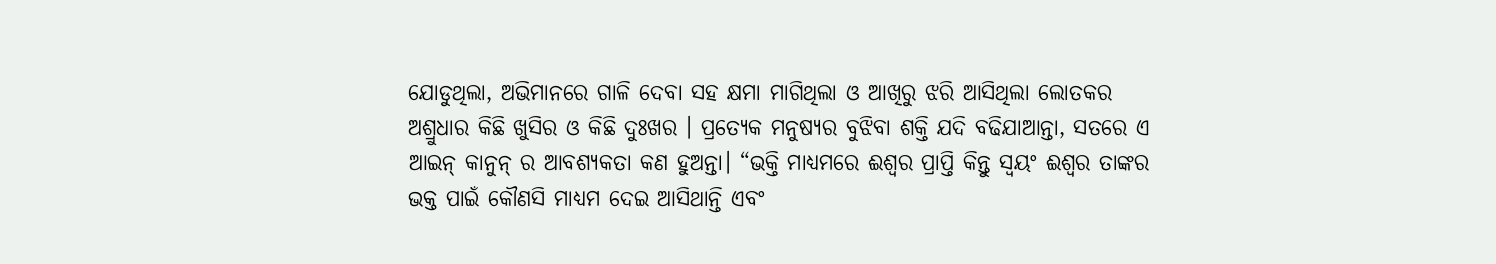ଯୋଡୁଥିଲା, ଅଭିମାନରେ ଗାଳି ଦେବା ସହ କ୍ଷମା ମାଗିଥିଲା ଓ ଆଖିରୁ ଝରି ଆସିଥିଲା ଲୋତକର ଅଶ୍ରୁଧାର କିଛି ଖୁସିର ଓ କିଛି ଦୁଃଖର । ପ୍ରତ୍ୟେକ ମନୁଷ୍ୟର ବୁଝିବା ଶକ୍ତି ଯଦି ବଢିଯାଆନ୍ତା, ସତରେ ଏ ଆଇନ୍ କାନୁନ୍ ର ଆବଶ୍ୟକତା କଣ ହୁଅନ୍ତା। “ଭକ୍ତି ମାଧ୍ୟମରେ ଈଶ୍ୱର ପ୍ରାପ୍ତି କିନ୍ତୁ ସ୍ଵୟଂ ଈଶ୍ଵର ତାଙ୍କର ଭକ୍ତ ପାଇଁ କୌଣସି ମାଧ୍ୟମ ଦେଇ ଆସିଥାନ୍ତି ଏବଂ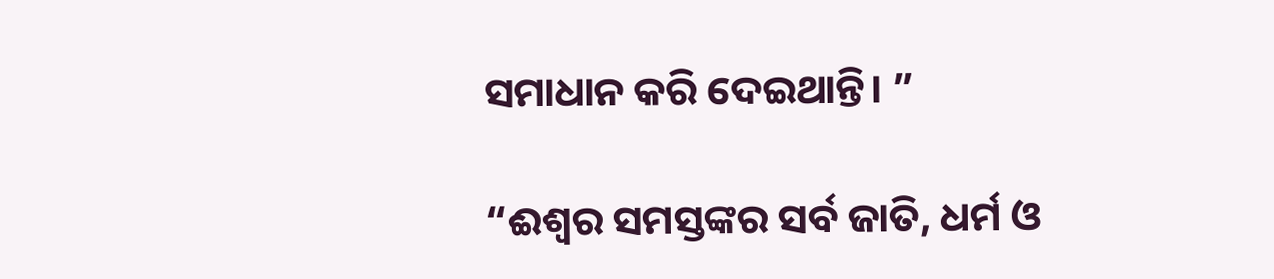ସମାଧାନ କରି ଦେଇଥାନ୍ତି। ”

“ଈଶ୍ଵର ସମସ୍ତଙ୍କର ସର୍ବ ଜାତି, ଧର୍ମ ଓ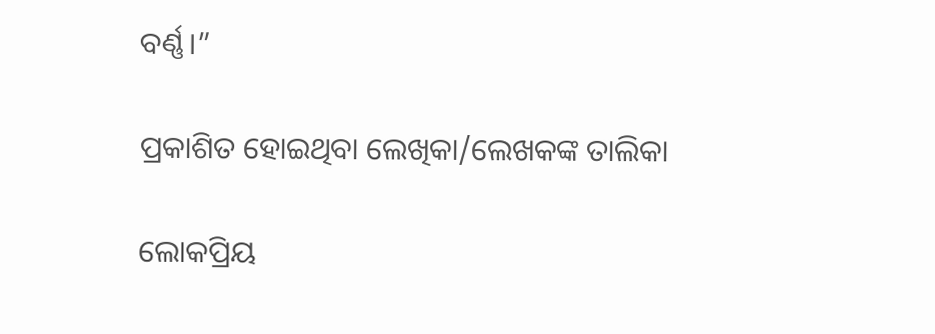ବର୍ଣ୍ଣ।”

ପ୍ରକାଶିତ ହୋଇଥିବା ଲେଖିକା/ଲେଖକଙ୍କ ତାଲିକା

ଲୋକପ୍ରିୟ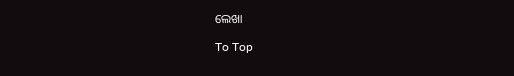ଲେଖା

To Top